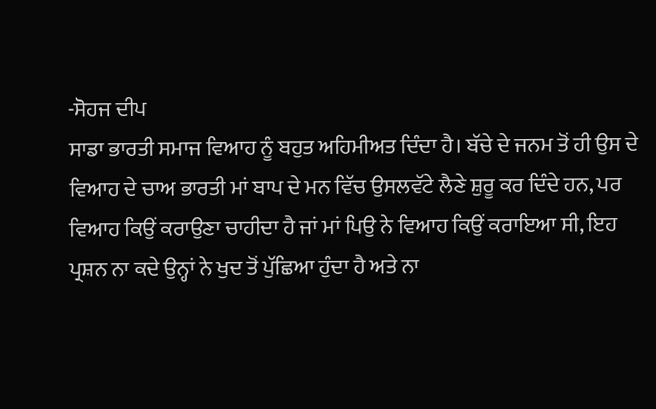-ਸੋਹਜ ਦੀਪ
ਸਾਡਾ ਭਾਰਤੀ ਸਮਾਜ ਵਿਆਹ ਨੂੰ ਬਹੁਤ ਅਹਿਮੀਅਤ ਦਿੰਦਾ ਹੈ। ਬੱਚੇ ਦੇ ਜਨਮ ਤੋਂ ਹੀ ਉਸ ਦੇ ਵਿਆਹ ਦੇ ਚਾਅ ਭਾਰਤੀ ਮਾਂ ਬਾਪ ਦੇ ਮਨ ਵਿੱਚ ਉਸਲਵੱਟੇ ਲੈਣੇ ਸ਼ੁਰੂ ਕਰ ਦਿੰਦੇ ਹਨ, ਪਰ ਵਿਆਹ ਕਿਉਂ ਕਰਾਉਣਾ ਚਾਹੀਦਾ ਹੈ ਜਾਂ ਮਾਂ ਪਿਉ ਨੇ ਵਿਆਹ ਕਿਉਂ ਕਰਾਇਆ ਸੀ, ਇਹ ਪ੍ਰਸ਼ਨ ਨਾ ਕਦੇ ਉਨ੍ਹਾਂ ਨੇ ਖੁਦ ਤੋਂ ਪੁੱਛਿਆ ਹੁੰਦਾ ਹੈ ਅਤੇ ਨਾ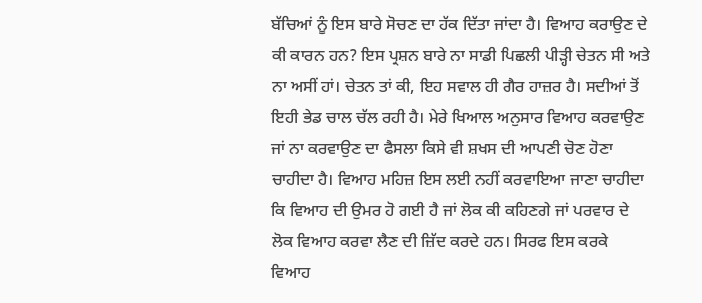ਬੱਚਿਆਂ ਨੂੰ ਇਸ ਬਾਰੇ ਸੋਚਣ ਦਾ ਹੱਕ ਦਿੱਤਾ ਜਾਂਦਾ ਹੈ। ਵਿਆਹ ਕਰਾਉਣ ਦੇ ਕੀ ਕਾਰਨ ਹਨ? ਇਸ ਪ੍ਰਸ਼ਨ ਬਾਰੇ ਨਾ ਸਾਡੀ ਪਿਛਲੀ ਪੀੜ੍ਹੀ ਚੇਤਨ ਸੀ ਅਤੇ ਨਾ ਅਸੀਂ ਹਾਂ। ਚੇਤਨ ਤਾਂ ਕੀ, ਇਹ ਸਵਾਲ ਹੀ ਗੈਰ ਹਾਜ਼ਰ ਹੈ। ਸਦੀਆਂ ਤੋਂ ਇਹੀ ਭੇਡ ਚਾਲ ਚੱਲ ਰਹੀ ਹੈ। ਮੇਰੇ ਖਿਆਲ ਅਨੁਸਾਰ ਵਿਆਹ ਕਰਵਾਉਣ ਜਾਂ ਨਾ ਕਰਵਾਉਣ ਦਾ ਫੈਸਲਾ ਕਿਸੇ ਵੀ ਸ਼ਖਸ ਦੀ ਆਪਣੀ ਚੋਣ ਹੋਣਾ ਚਾਹੀਦਾ ਹੈ। ਵਿਆਹ ਮਹਿਜ਼ ਇਸ ਲਈ ਨਹੀਂ ਕਰਵਾਇਆ ਜਾਣਾ ਚਾਹੀਦਾ ਕਿ ਵਿਆਹ ਦੀ ਉਮਰ ਹੋ ਗਈ ਹੈ ਜਾਂ ਲੋਕ ਕੀ ਕਹਿਣਗੇ ਜਾਂ ਪਰਵਾਰ ਦੇ ਲੋਕ ਵਿਆਹ ਕਰਵਾ ਲੈਣ ਦੀ ਜ਼ਿੱਦ ਕਰਦੇ ਹਨ। ਸਿਰਫ ਇਸ ਕਰਕੇ ਵਿਆਹ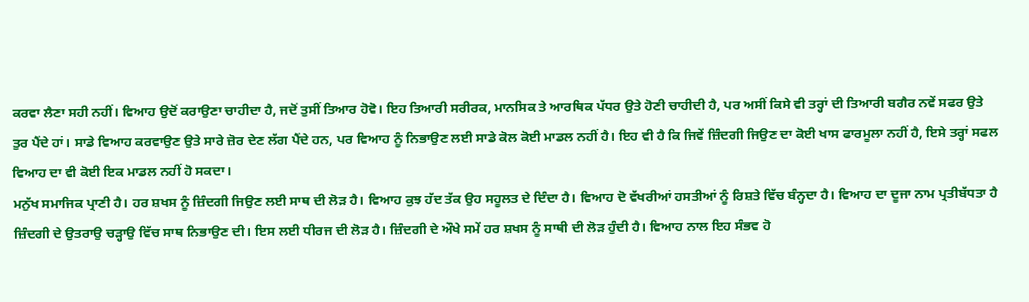ਕਰਵਾ ਲੈਣਾ ਸਹੀ ਨਹੀਂ। ਵਿਆਹ ਉਦੋਂ ਕਰਾਉਣਾ ਚਾਹੀਦਾ ਹੈ, ਜਦੋਂ ਤੁਸੀਂ ਤਿਆਰ ਹੋਵੋ। ਇਹ ਤਿਆਰੀ ਸਰੀਰਕ, ਮਾਨਸਿਕ ਤੇ ਆਰਥਿਕ ਪੱਧਰ ਉਤੇ ਹੋਣੀ ਚਾਹੀਦੀ ਹੈ, ਪਰ ਅਸੀਂ ਕਿਸੇ ਵੀ ਤਰ੍ਹਾਂ ਦੀ ਤਿਆਰੀ ਬਗੈਰ ਨਵੇਂ ਸਫਰ ਉਤੇ ਤੁਰ ਪੈਂਦੇ ਹਾਂ। ਸਾਡੇ ਵਿਆਹ ਕਰਵਾਉਣ ਉਤੇ ਸਾਰੇ ਜ਼ੋਰ ਦੇਣ ਲੱਗ ਪੈਂਦੇ ਹਨ, ਪਰ ਵਿਆਹ ਨੂੰ ਨਿਭਾਉਣ ਲਈ ਸਾਡੇ ਕੋਲ ਕੋਈ ਮਾਡਲ ਨਹੀਂ ਹੈ। ਇਹ ਵੀ ਹੈ ਕਿ ਜਿਵੇਂ ਜ਼ਿੰਦਗੀ ਜਿਉਣ ਦਾ ਕੋਈ ਖਾਸ ਫਾਰਮੂਲਾ ਨਹੀਂ ਹੈ, ਇਸੇ ਤਰ੍ਹਾਂ ਸਫਲ ਵਿਆਹ ਦਾ ਵੀ ਕੋਈ ਇਕ ਮਾਡਲ ਨਹੀਂ ਹੋ ਸਕਦਾ।
ਮਨੁੱਖ ਸਮਾਜਿਕ ਪ੍ਰਾਣੀ ਹੈ। ਹਰ ਸ਼ਖਸ ਨੂੰ ਜ਼ਿੰਦਗੀ ਜਿਉਣ ਲਈ ਸਾਥ ਦੀ ਲੋੜ ਹੈ। ਵਿਆਹ ਕੁਝ ਹੱਦ ਤੱਕ ਉਹ ਸਹੂਲਤ ਦੇ ਦਿੰਦਾ ਹੈ। ਵਿਆਹ ਦੋ ਵੱਖਰੀਆਂ ਹਸਤੀਆਂ ਨੂੰ ਰਿਸ਼ਤੇ ਵਿੱਚ ਬੰਨ੍ਹਦਾ ਹੈ। ਵਿਆਹ ਦਾ ਦੂਜਾ ਨਾਮ ਪ੍ਰਤੀਬੱਧਤਾ ਹੈ ਜ਼ਿੰਦਗੀ ਦੇ ਉਤਰਾਉ ਚੜ੍ਹਾਉ ਵਿੱਚ ਸਾਥ ਨਿਭਾਉਣ ਦੀ। ਇਸ ਲਈ ਧੀਰਜ ਦੀ ਲੋੜ ਹੈ। ਜ਼ਿੰਦਗੀ ਦੇ ਔਖੇ ਸਮੇਂ ਹਰ ਸ਼ਖਸ ਨੂੰ ਸਾਥੀ ਦੀ ਲੋੜ ਹੁੰਦੀ ਹੈ। ਵਿਆਹ ਨਾਲ ਇਹ ਸੰਭਵ ਹੋ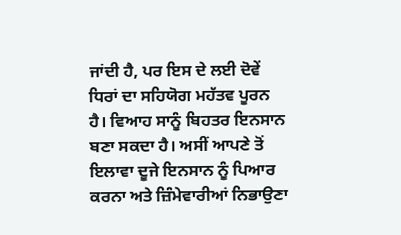ਜਾਂਦੀ ਹੈ, ਪਰ ਇਸ ਦੇ ਲਈ ਦੋਵੇਂ ਧਿਰਾਂ ਦਾ ਸਹਿਯੋਗ ਮਹੱਤਵ ਪੂਰਨ ਹੈ। ਵਿਆਹ ਸਾਨੂੰ ਬਿਹਤਰ ਇਨਸਾਨ ਬਣਾ ਸਕਦਾ ਹੈ। ਅਸੀਂ ਆਪਣੇ ਤੋਂ ਇਲਾਵਾ ਦੂਜੇ ਇਨਸਾਨ ਨੂੰ ਪਿਆਰ ਕਰਨਾ ਅਤੇ ਜ਼ਿੰਮੇਵਾਰੀਆਂ ਨਿਭਾਉਣਾ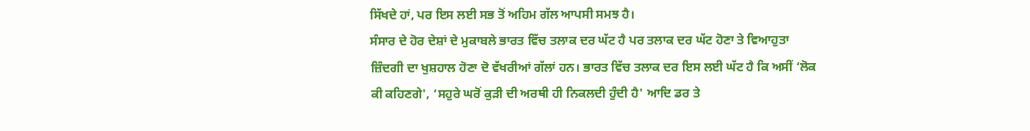ਸਿੱਖਦੇ ਹਾਂ, ਪਰ ਇਸ ਲਈ ਸਭ ਤੋਂ ਅਹਿਮ ਗੱਲ ਆਪਸੀ ਸਮਝ ਹੈ।
ਸੰਸਾਰ ਦੇ ਹੋਰ ਦੇਸ਼ਾਂ ਦੇ ਮੁਕਾਬਲੇ ਭਾਰਤ ਵਿੱਚ ਤਲਾਕ ਦਰ ਘੱਟ ਹੈ ਪਰ ਤਲਾਕ ਦਰ ਘੱਟ ਹੋਣਾ ਤੇ ਵਿਆਹੁਤਾ ਜ਼ਿੰਦਗੀ ਦਾ ਖੁਸ਼ਹਾਲ ਹੋਣਾ ਦੋ ਵੱਖਰੀਆਂ ਗੱਲਾਂ ਹਨ। ਭਾਰਤ ਵਿੱਚ ਤਲਾਕ ਦਰ ਇਸ ਲਈ ਘੱਟ ਹੈ ਕਿ ਅਸੀਂ ‘ਲੋਕ ਕੀ ਕਹਿਣਗੇ', ‘ਸਹੁਰੇ ਘਰੋਂ ਕੁੜੀ ਦੀ ਅਰਥੀ ਹੀ ਨਿਕਲਦੀ ਹੁੰਦੀ ਹੈ' ਆਦਿ ਡਰ ਤੇ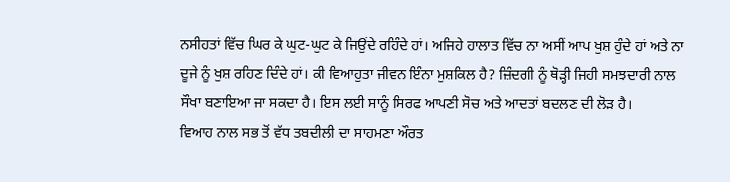ਨਸੀਹਤਾਂ ਵਿੱਚ ਘਿਰ ਕੇ ਘੁਟ-ਘੁਟ ਕੇ ਜਿਉਂਦੇ ਰਹਿੰਦੇ ਹਾਂ। ਅਜਿਹੇ ਹਾਲਾਤ ਵਿੱਚ ਨਾ ਅਸੀਂ ਆਪ ਖੁਸ਼ ਹੁੰਦੇ ਹਾਂ ਅਤੇ ਨਾ ਦੂਜੇ ਨੂੰ ਖੁਸ਼ ਰਹਿਣ ਦਿੰਦੇ ਹਾਂ। ਕੀ ਵਿਆਹੁਤਾ ਜੀਵਨ ਇੰਨਾ ਮੁਸ਼ਕਿਲ ਹੈ? ਜ਼ਿੰਦਗੀ ਨੂੰ ਥੋੜ੍ਹੀ ਜਿਹੀ ਸਮਝਦਾਰੀ ਨਾਲ ਸੌਖਾ ਬਣਾਇਆ ਜਾ ਸਕਦਾ ਹੈ। ਇਸ ਲਈ ਸਾਨੂੰ ਸਿਰਫ ਆਪਣੀ ਸੋਚ ਅਤੇ ਆਦਤਾਂ ਬਦਲਣ ਦੀ ਲੋੜ ਹੈ।
ਵਿਆਹ ਨਾਲ ਸਭ ਤੋਂ ਵੱਧ ਤਬਦੀਲੀ ਦਾ ਸਾਹਮਣਾ ਔਰਤ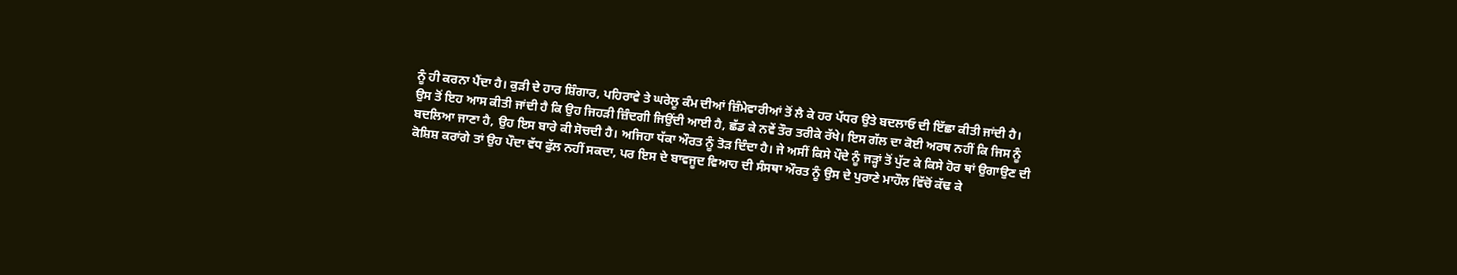ਨੂੰ ਹੀ ਕਰਨਾ ਪੈਂਦਾ ਹੈ। ਕੁੜੀ ਦੇ ਹਾਰ ਸ਼ਿੰਗਾਰ, ਪਹਿਰਾਵੇ ਤੇ ਘਰੇਲੂ ਕੰਮ ਦੀਆਂ ਜ਼ਿੰਮੇਵਾਰੀਆਂ ਤੋਂ ਲੈ ਕੇ ਹਰ ਪੱਧਰ ਉਤੇ ਬਦਲਾਓ ਦੀ ਇੱਛਾ ਕੀਤੀ ਜਾਂਦੀ ਹੈ। ਉਸ ਤੋਂ ਇਹ ਆਸ ਕੀਤੀ ਜਾਂਦੀ ਹੈ ਕਿ ਉਹ ਜਿਹੜੀ ਜ਼ਿੰਦਗੀ ਜਿਉਂਦੀ ਆਈ ਹੈ, ਛੱਡ ਕੇ ਨਵੇਂ ਤੌਰ ਤਰੀਕੇ ਰੱਖੇ। ਇਸ ਗੱਲ ਦਾ ਕੋਈ ਅਰਥ ਨਹੀਂ ਕਿ ਜਿਸ ਨੂੰ ਬਦਲਿਆ ਜਾਣਾ ਹੈ, ਉਹ ਇਸ ਬਾਰੇ ਕੀ ਸੋਚਦੀ ਹੈ। ਅਜਿਹਾ ਧੱਕਾ ਔਰਤ ਨੂੰ ਤੋੜ ਦਿੰਦਾ ਹੈ। ਜੇ ਅਸੀਂ ਕਿਸੇ ਪੌਦੇ ਨੂੰ ਜੜ੍ਹਾਂ ਤੋਂ ਪੁੱਟ ਕੇ ਕਿਸੇ ਹੋਰ ਥਾਂ ਉਗਾਉਣ ਦੀ ਕੋਸ਼ਿਸ਼ ਕਰਾਂਗੇ ਤਾਂ ਉਹ ਪੌਦਾ ਵੱਧ ਫੁੱਲ ਨਹੀਂ ਸਕਦਾ, ਪਰ ਇਸ ਦੇ ਬਾਵਜੂਦ ਵਿਆਹ ਦੀ ਸੰਸਥਾ ਔਰਤ ਨੂੰ ਉਸ ਦੇ ਪੁਰਾਣੇ ਮਾਹੌਲ ਵਿੱਚੋਂ ਕੱਢ ਕੇ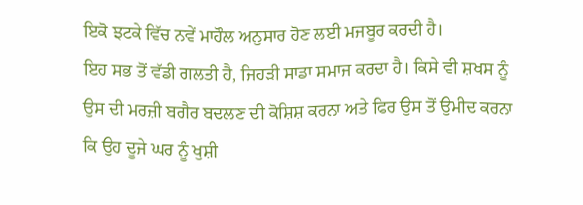ਇਕੋ ਝਟਕੇ ਵਿੱਚ ਨਵੇਂ ਮਾਹੌਲ ਅਨੁਸਾਰ ਹੋਣ ਲਈ ਮਜਬੂਰ ਕਰਦੀ ਹੈ।
ਇਹ ਸਭ ਤੋਂ ਵੱਡੀ ਗਲਤੀ ਹੈ, ਜਿਹੜੀ ਸਾਡਾ ਸਮਾਜ ਕਰਦਾ ਹੈ। ਕਿਸੇ ਵੀ ਸ਼ਖਸ ਨੂੰ ਉਸ ਦੀ ਮਰਜ਼ੀ ਬਗੈਰ ਬਦਲਣ ਦੀ ਕੋਸ਼ਿਸ਼ ਕਰਨਾ ਅਤੇ ਫਿਰ ਉਸ ਤੋਂ ਉਮੀਦ ਕਰਨਾ ਕਿ ਉਹ ਦੂਜੇ ਘਰ ਨੂੰ ਖੁਸ਼ੀ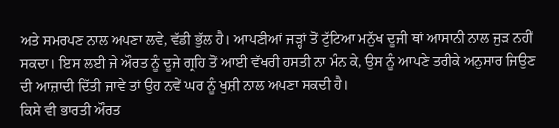ਅਤੇ ਸਮਰਪਣ ਨਾਲ ਅਪਣਾ ਲਵੇ, ਵੱਡੀ ਭੁੱਲ ਹੈ। ਆਪਣੀਆਂ ਜੜ੍ਹਾਂ ਤੋਂ ਟੁੱਟਿਆ ਮਨੁੱਖ ਦੂਜੀ ਥਾਂ ਆਸਾਨੀ ਨਾਲ ਜੁੜ ਨਹੀਂ ਸਕਦਾ। ਇਸ ਲਈ ਜੇ ਔਰਤ ਨੂੰ ਦੂਜੇ ਗ੍ਰਹਿ ਤੋਂ ਆਈ ਵੱਖਰੀ ਹਸਤੀ ਨਾ ਮੰਨ ਕੇ, ਉਸ ਨੂੰ ਆਪਣੇ ਤਰੀਕੇ ਅਨੁਸਾਰ ਜਿਉਣ ਦੀ ਆਜ਼ਾਦੀ ਦਿੱਤੀ ਜਾਵੇ ਤਾਂ ਉਹ ਨਵੇਂ ਘਰ ਨੂੰ ਖੁਸ਼ੀ ਨਾਲ ਅਪਣਾ ਸਕਦੀ ਹੈ।
ਕਿਸੇ ਵੀ ਭਾਰਤੀ ਔਰਤ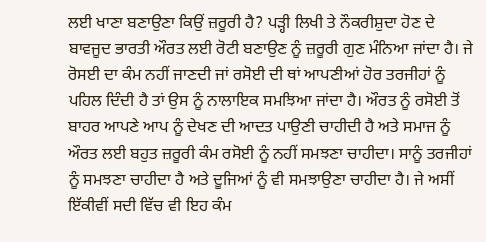ਲਈ ਖਾਣਾ ਬਣਾਉਣਾ ਕਿਉਂ ਜ਼ਰੂਰੀ ਹੈ? ਪੜ੍ਹੀ ਲਿਖੀ ਤੇ ਨੌਕਰੀਸ਼ੁਦਾ ਹੋਣ ਦੇ ਬਾਵਜੂਦ ਭਾਰਤੀ ਔਰਤ ਲਈ ਰੋਟੀ ਬਣਾਉਣ ਨੂੰ ਜ਼ਰੂਰੀ ਗੁਣ ਮੰਨਿਆ ਜਾਂਦਾ ਹੈ। ਜੇ ਰੋਸਈ ਦਾ ਕੰਮ ਨਹੀਂ ਜਾਣਦੀ ਜਾਂ ਰਸੋਈ ਦੀ ਥਾਂ ਆਪਣੀਆਂ ਹੋਰ ਤਰਜੀਹਾਂ ਨੂੰ ਪਹਿਲ ਦਿੰਦੀ ਹੈ ਤਾਂ ਉਸ ਨੂੰ ਨਾਲਾਇਕ ਸਮਝਿਆ ਜਾਂਦਾ ਹੈ। ਔਰਤ ਨੂੰ ਰਸੋਈ ਤੋਂ ਬਾਹਰ ਆਪਣੇ ਆਪ ਨੂੰ ਦੇਖਣ ਦੀ ਆਦਤ ਪਾਉਣੀ ਚਾਹੀਦੀ ਹੈ ਅਤੇ ਸਮਾਜ ਨੂੰ ਔਰਤ ਲਈ ਬਹੁਤ ਜ਼ਰੂਰੀ ਕੰਮ ਰਸੋਈ ਨੂੰ ਨਹੀਂ ਸਮਝਣਾ ਚਾਹੀਦਾ। ਸਾਨੂੰ ਤਰਜੀਹਾਂ ਨੂੰ ਸਮਝਣਾ ਚਾਹੀਦਾ ਹੈ ਅਤੇ ਦੂਜਿਆਂ ਨੂੰ ਵੀ ਸਮਝਾਉਣਾ ਚਾਹੀਦਾ ਹੈ। ਜੇ ਅਸੀਂ ਇੱਕੀਵੀਂ ਸਦੀ ਵਿੱਚ ਵੀ ਇਹ ਕੰਮ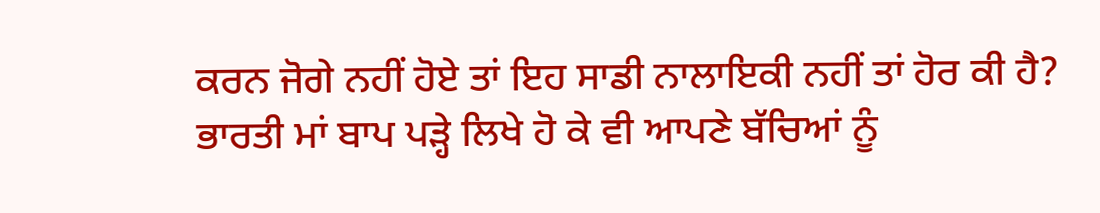ਕਰਨ ਜੋਗੇ ਨਹੀਂ ਹੋਏ ਤਾਂ ਇਹ ਸਾਡੀ ਨਾਲਾਇਕੀ ਨਹੀਂ ਤਾਂ ਹੋਰ ਕੀ ਹੈ?
ਭਾਰਤੀ ਮਾਂ ਬਾਪ ਪੜ੍ਹੇ ਲਿਖੇ ਹੋ ਕੇ ਵੀ ਆਪਣੇ ਬੱਚਿਆਂ ਨੂੰ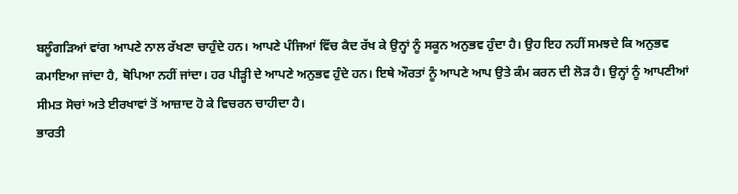ਬਲੂੰਗੜਿਆਂ ਵਾਂਗ ਆਪਣੇ ਨਾਲ ਰੱਖਣਾ ਚਾਹੁੰਦੇ ਹਨ। ਆਪਣੇ ਪੰਜਿਆਂ ਵਿੱਚ ਕੈਦ ਰੱਖ ਕੇ ਉਨ੍ਹਾਂ ਨੂੰ ਸਕੂਨ ਅਨੁਭਵ ਹੁੰਦਾ ਹੈ। ਉਹ ਇਹ ਨਹੀਂ ਸਮਝਦੇ ਕਿ ਅਨੁਭਵ ਕਮਾਇਆ ਜਾਂਦਾ ਹੈ, ਥੋਪਿਆ ਨਹੀਂ ਜਾਂਦਾ। ਹਰ ਪੀੜ੍ਹੀ ਦੇ ਆਪਣੇ ਅਨੁਭਵ ਹੁੰਦੇ ਹਨ। ਇਥੇ ਔਰਤਾਂ ਨੂੰ ਆਪਣੇ ਆਪ ਉਤੇ ਕੰਮ ਕਰਨ ਦੀ ਲੋੜ ਹੈ। ਉਨ੍ਹਾਂ ਨੂੰ ਆਪਣੀਆਂ ਸੀਮਤ ਸੋਚਾਂ ਅਤੇ ਈਰਖਾਵਾਂ ਤੋਂ ਆਜ਼ਾਦ ਹੋ ਕੇ ਵਿਚਰਨ ਚਾਹੀਦਾ ਹੈ।
ਭਾਰਤੀ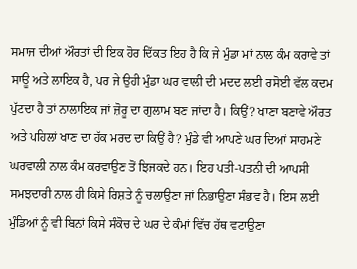ਸਮਾਜ ਦੀਆਂ ਔਰਤਾਂ ਦੀ ਇਕ ਹੋਰ ਦਿੱਕਤ ਇਹ ਹੈ ਕਿ ਜੇ ਮੁੰਡਾ ਮਾਂ ਨਾਲ ਕੰਮ ਕਰਾਵੇ ਤਾਂ ਸਾਊ ਅਤੇ ਲਾਇਕ ਹੈ, ਪਰ ਜੇ ਉਹੀ ਮੁੰਡਾ ਘਰ ਵਾਲੀ ਦੀ ਮਦਦ ਲਈ ਰਸੋਈ ਵੱਲ ਕਦਮ ਪੁੱਟਦਾ ਹੈ ਤਾਂ ਨਾਲਾਇਕ ਜਾਂ ਜ਼ੋਰੂ ਦਾ ਗੁਲਾਮ ਬਣ ਜਾਂਦਾ ਹੈ। ਕਿਉਂ? ਖਾਣਾ ਬਣਾਵੇ ਔਰਤ ਅਤੇ ਪਹਿਲਾਂ ਖਾਣ ਦਾ ਹੱਕ ਮਰਦ ਦਾ ਕਿਉਂ ਹੈ? ਮੁੰਡੇ ਵੀ ਆਪਣੇ ਘਰ ਦਿਆਂ ਸਾਹਮਣੇ ਘਰਵਾਲੀ ਨਾਲ ਕੰਮ ਕਰਵਾਉਣ ਤੋਂ ਝਿਜਕਦੇ ਹਨ। ਇਹ ਪਤੀ-ਪਤਨੀ ਦੀ ਆਪਸੀ ਸਮਝਦਾਰੀ ਨਾਲ ਹੀ ਕਿਸੇ ਰਿਸ਼ਤੇ ਨੂੰ ਚਲਾਉਣਾ ਜਾਂ ਨਿਭਾਉਣਾ ਸੰਭਵ ਹੈ। ਇਸ ਲਈ ਮੁੰਡਿਆਂ ਨੂੰ ਵੀ ਬਿਨਾਂ ਕਿਸੇ ਸੰਕੋਚ ਦੇ ਘਰ ਦੇ ਕੰਮਾਂ ਵਿੱਚ ਹੱਥ ਵਟਾਉਣਾ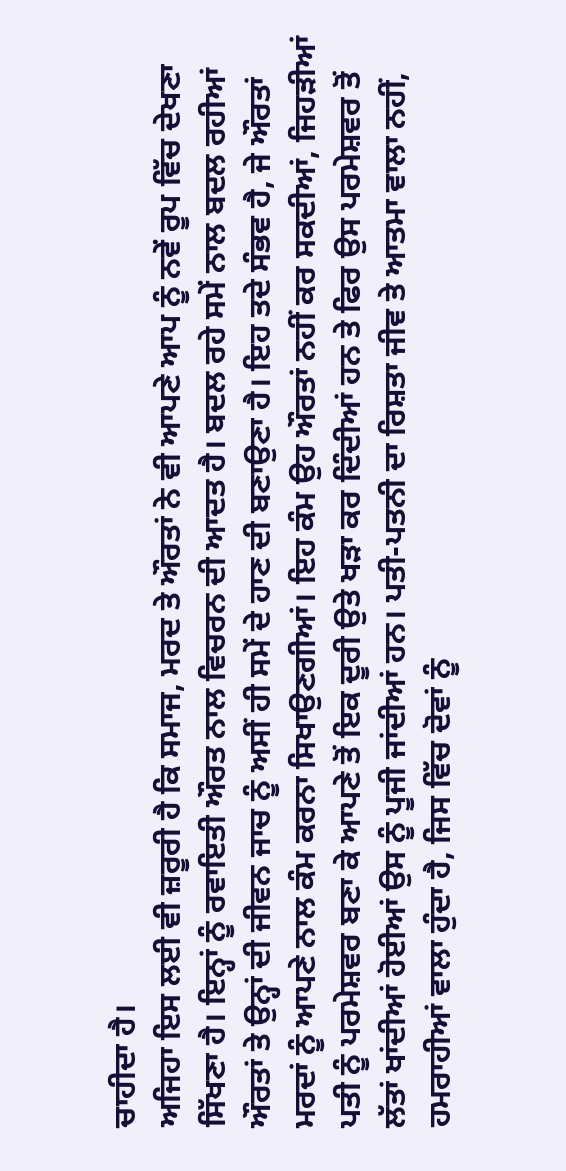ਚਾਹੀਦਾ ਹੈ।
ਅਜਿਹਾ ਇਸ ਲਈ ਵੀ ਜ਼ਰੂਰੀ ਹੈ ਕਿ ਸਮਾਜ, ਮਰਦ ਤੇ ਔਰਤਾਂ ਨੇ ਵੀ ਆਪਣੇ ਆਪ ਨੂੰ ਨਵੇਂ ਰੂਪ ਵਿੱਚ ਦੇਖਣਾ ਸਿੱਖਣਾ ਹੈ। ਇਨ੍ਹਾਂ ਨੂੰ ਰਵਾਇਤੀ ਔਰਤ ਨਾਲ ਵਿਚਰਨ ਦੀ ਆਦਤ ਹੈ। ਬਦਲ ਰਹੇ ਸਮੇਂ ਨਾਲ ਬਦਲ ਰਹੀਆਂ ਔਰਤਾਂ ਤੇ ਉਨ੍ਹਾਂ ਦੀ ਜੀਵਨ ਜਾਚ ਨੂੰ ਅਸੀਂ ਹੀ ਸਮੇਂ ਦੇ ਹਾਣ ਦੀ ਬਣਾਉਣਾ ਹੈ। ਇਹ ਤਦੇ ਸੰਭਵ ਹੈ, ਜੇ ਔਰਤਾਂ ਮਰਦਾਂ ਨੂੰ ਆਪਣੇ ਨਾਲ ਕੰਮ ਕਰਨਾ ਸਿਖਾਉਣਗੀਆਂ। ਇਹ ਕੰਮ ਉਹ ਔਰਤਾਂ ਨਹੀਂ ਕਰ ਸਕਦੀਆਂ, ਜਿਹੜੀਆਂ ਪਤੀ ਨੂੰ ਪਰਮੇਸ਼ਵਰ ਬਣਾ ਕੇ ਆਪਣੇ ਤੋਂ ਇਕ ਦੂਰੀ ਉਤੇ ਖੜਾ ਕਰ ਦਿੰਦੀਆਂ ਹਨ ਤੇ ਫਿਰ ਉਸ ਪਰਮੇਸ਼ਵਰ ਤੋਂ ਲੱਤਾਂ ਖਾਂਦੀਆਂ ਹੋਈਆਂ ਉਸ ਨੂੰ ਪੂਜੀ ਜਾਂਦੀਆਂ ਹਨ। ਪਤੀ-ਪਤਨੀ ਦਾ ਰਿਸ਼ਤਾ ਜੀਵ ਤੇ ਆਤਮਾ ਵਾਲਾ ਨਹੀਂ, ਹਮਰਾਹੀਆਂ ਵਾਲਾ ਹੁੰਦਾ ਹੈ, ਜਿਸ ਵਿੱਚ ਦੋਵਾਂ ਨੂੰ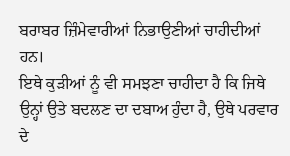ਬਰਾਬਰ ਜ਼ਿੰਮੇਵਾਰੀਆਂ ਨਿਭਾਉਣੀਆਂ ਚਾਹੀਦੀਆਂ ਹਨ।
ਇਥੇ ਕੁੜੀਆਂ ਨੂੰ ਵੀ ਸਮਝਣਾ ਚਾਹੀਦਾ ਹੈ ਕਿ ਜਿਥੇ ਉਨ੍ਹਾਂ ਉਤੇ ਬਦਲਣ ਦਾ ਦਬਾਅ ਹੁੰਦਾ ਹੈ, ਉਥੇ ਪਰਵਾਰ ਦੇ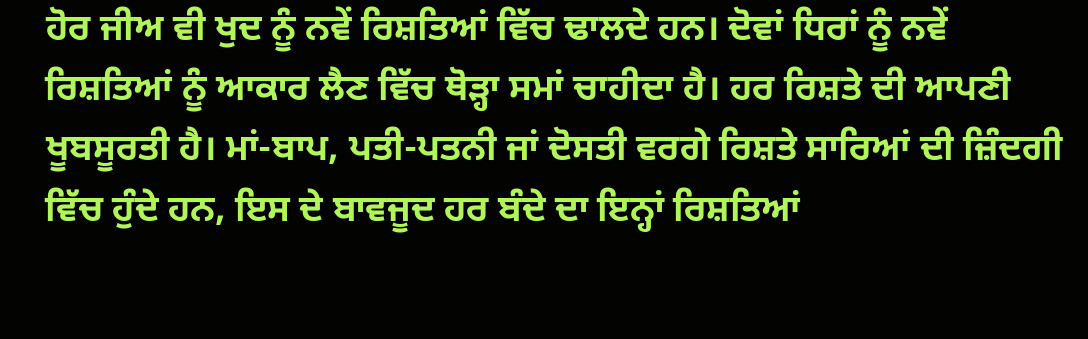ਹੋਰ ਜੀਅ ਵੀ ਖੁਦ ਨੂੰ ਨਵੇਂ ਰਿਸ਼ਤਿਆਂ ਵਿੱਚ ਢਾਲਦੇ ਹਨ। ਦੋਵਾਂ ਧਿਰਾਂ ਨੂੰ ਨਵੇਂ ਰਿਸ਼ਤਿਆਂ ਨੂੰ ਆਕਾਰ ਲੈਣ ਵਿੱਚ ਥੋੜ੍ਹਾ ਸਮਾਂ ਚਾਹੀਦਾ ਹੈ। ਹਰ ਰਿਸ਼ਤੇ ਦੀ ਆਪਣੀ ਖੂਬਸੂਰਤੀ ਹੈ। ਮਾਂ-ਬਾਪ, ਪਤੀ-ਪਤਨੀ ਜਾਂ ਦੋਸਤੀ ਵਰਗੇ ਰਿਸ਼ਤੇ ਸਾਰਿਆਂ ਦੀ ਜ਼ਿੰਦਗੀ ਵਿੱਚ ਹੁੰਦੇ ਹਨ, ਇਸ ਦੇ ਬਾਵਜੂਦ ਹਰ ਬੰਦੇ ਦਾ ਇਨ੍ਹਾਂ ਰਿਸ਼ਤਿਆਂ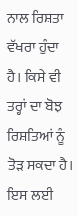ਨਾਲ ਰਿਸ਼ਤਾ ਵੱਖਰਾ ਹੁੰਦਾ ਹੈ। ਕਿਸੇ ਵੀ ਤਰ੍ਹਾਂ ਦਾ ਬੋਝ ਰਿਸ਼ਤਿਆਂ ਨੂੰ ਤੋੜ ਸਕਦਾ ਹੈ। ਇਸ ਲਈ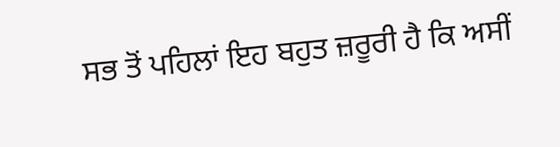ਸਭ ਤੋਂ ਪਹਿਲਾਂ ਇਹ ਬਹੁਤ ਜ਼ਰੂਰੀ ਹੈ ਕਿ ਅਸੀਂ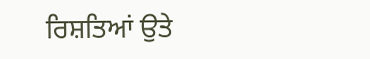ਰਿਸ਼ਤਿਆਂ ਉਤੇ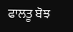ਫਾਲਤੂ ਬੋਝ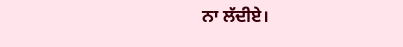ਨਾ ਲੱਦੀਏ।